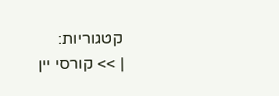קטגוריות:
| >> קורסי יין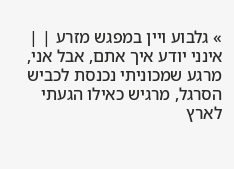» גלבוע ויין במפגש מזרע | |
אינני יודע איך אתם, אבל אני, מרגע שמכוניתי נכנסת לכביש הסרגל, מרגיש כאילו הגעתי לארץ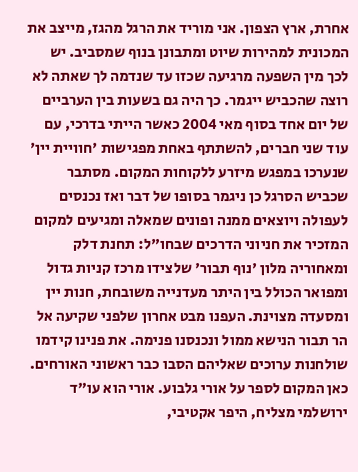אחרת, ארץ הצפון. אני מוריד את הרגל מהגז, מייצב את המכונית למהירות שיוט ומתבונן בנוף שמסביב. יש לכך מין השפעה מרגיעה שכזו עד שנדמה לך שאתה לא רוצה שהכביש ייגמר. כך היה גם בשעות בין הערביים של יום אחד בסוף מאי 2004 כאשר הייתי בדרכי, עם עוד שני חברים, להשתתף באחת מפגישות 'חוויית יין' שנערכו במפגש מיזרע ללקוחות המקום. מסתבר שכביש הסרגל כן ניגמר בסופו של דבר ואז נכנסים לעפולה ויוצאים ממנה ופונים שמאלה ומגיעים למקום המזכיר את חניוני הדרכים שבחו"ל: תחנת דלק ומאחוריה מלון 'נוף תבור' שלצידו מרכז קניות גדול ומפואר הכולל בין היתר מעדנייה משובחת, חנות יין ומסעדה מצוינת. העפנו מבט אחרון שלפני שקיעה אל הר תבור הנישא ממול ונכנסנו פנימה. את פנינו קידמו שולחנות ערוכים שאליהם הסבו כבר ראשוני האורחים. כאן המקום לספר על אורי גלבוע. אורי הוא עו"ד ירושלמי מצליח, היפר אקטיבי,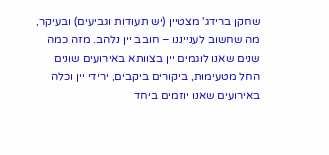שחקן ברידג' מצטיין (יש תעודות וגביעים) ובעיקר, מה שחשוב לענייננו – חובב יין נלהב. מזה כמה שנים שאנו לוגמים יין בצוותא באירועים שונים החל מטעימות, ביקורים ביקבים, ירידי יין וכלה באירועים שאנו יוזמים ביחד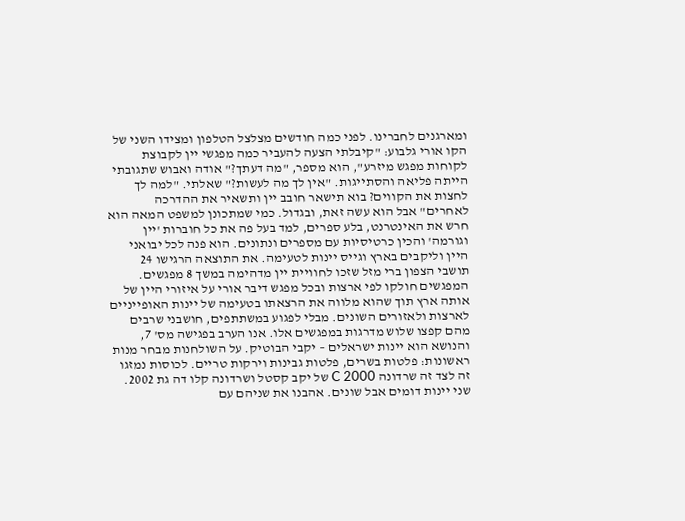ומארגנים לחברינו. לפני כמה חודשים מצלצל הטלפון ומצידו השני של הקו אורי גלבוע: "קיבלתי הצעה להעביר כמה מפגשי יין לקבוצת לקוחות מפגש מיזרע", הוא מספר, "מה דעתך?" אודה ואבוש שתגובתי הייתה פליאה והסתייגות. "אין לך מה לעשות?" שאלתי. "למה לך לחצות את הקווים? בוא תישאר חובב יין ותשאיר את ההדרכה לאחרים" אבל הוא עשה זאת, ובגדול. כמי שמתכונן למשפט המאה הוא חרש את האינטרנט, בלע ספרים, למד בעל פה את כל חוברות 'יין וגורמה' והכין כרטיסיות עם מספרים ונתונים. הוא פנה לכל יבואני היין וליקבים בארץ וגייס יינות לטעימה. את התוצאה הרגישו 24 תושבי הצפון ברי מזל שזכו לחוויית יין מדהימה במשך 8 מפגשים. המפגשים חולקו לפי ארצות ובכל מפגש דיבר אורי על איזורי היין של אותה ארץ תוך שהוא מלווה את הרצאתו בטעימה של יינות האופייניים לארצות ולאזורים השונים. מבלי לפגוע במשתתפים, חושבני שרבים מהם קפצו שלוש מדרגות במפגשים אלו. אנו הערב בפגישה מס' 7, והנושא הוא יינות ישראלים – יקבי הבוטיק. על השולחנות מבחר מנות ראשונות: פלטות בשרים, פלטות גבינות וירקות טריים. לכוסות נמזגו זה לצד זה שרדונה C 2000 של יקב קסטל ושרדונה קלו דה גת 2002. שני יינות דומים אבל שונים. אהבנו את שניהם עם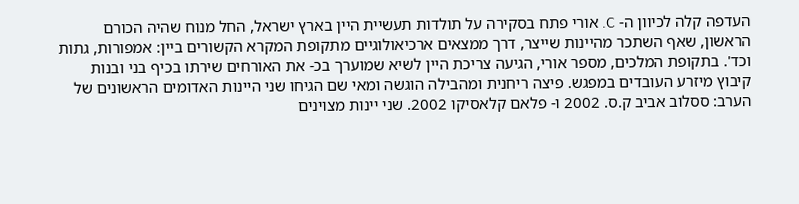העדפה קלה לכיוון ה- C. אורי פתח בסקירה על תולדות תעשיית היין בארץ ישראל, החל מנוח שהיה הכורם הראשון, שאף השתכר מהיינות שייצר, דרך ממצאים ארכיאולוגיים מתקופת המקרא הקשורים ביין: אמפורות, גתות וכד'. בתקופת המלכים, מספר אורי, הגיעה צריכת היין לשיא שמוערך בכ- את האורחים שירתו בכיף בני ובנות קיבוץ מיזרע העובדים במפגש. פיצה ריחנית ומהבילה הוגשה ומאי שם הגיחו שני היינות האדומים הראשונים של הערב: ססלוב אביב ק.ס. 2002 ו- פלאם קלאסיקו 2002. שני יינות מצוינים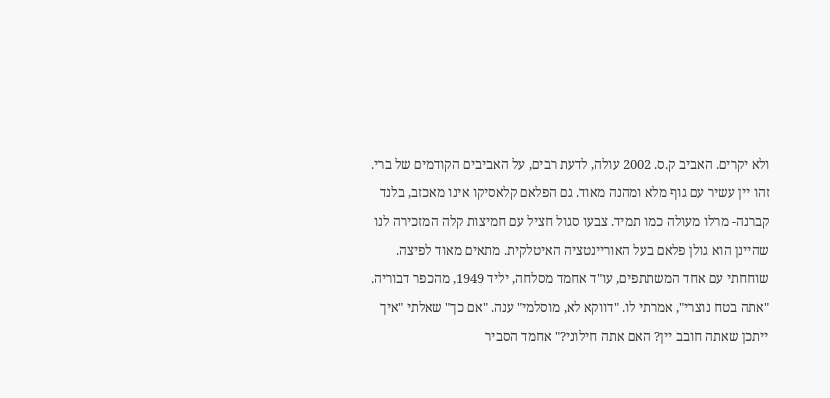ולא יקרים. האביב ק.ס. 2002 עולה, לדעת רבים, על האביבים הקודמים של ברי. זהו יין עשיר עם גוף מלא ומהנה מאוד. גם הפלאם קלאסיקו אינו מאכזב, בלנד קברנה- מרלו מעולה כמו תמיד. צבעו סגול חציל עם חמיצות קלה המזכירה לנו שהיינן הוא גולן פלאם בעל האוריינטציה האיטלקית. מתאים מאוד לפיצה. שוחחתי עם אחד המשתתפים, עו"ד אחמד מסלחה, יליד 1949, מהכפר דבוריה. "אתה בטח נוצרי", אמרתי לו. "דווקא לא, מוסלמי" ענה. "אם כך" שאלתי "איך ייתכן שאתה חובב יין? האם אתה חילוני?" אחמד הסביר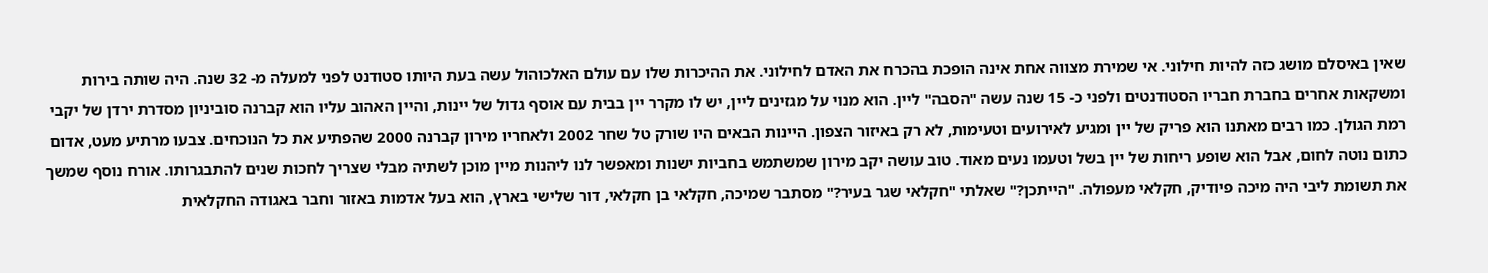שאין באיסלם מושג כזה להיות חילוני. אי שמירת מצווה אחת אינה הופכת בהכרח את האדם לחילוני. את ההיכרות שלו עם עולם האלכוהול עשה בעת היותו סטודנט לפני למעלה מ- 32 שנה. היה שותה בירות ומשקאות אחרים בחברת חבריו הסטודנטים ולפני כ- 15 שנה עשה "הסבה" ליין. הוא מנוי על מגזינים ליין, יש לו מקרר יין בבית עם אוסף גדול של יינות, והיין האהוב עליו הוא קברנה סוביניון מסדרת ירדן של יקבי רמת הגולן. כמו רבים מאתנו הוא פריק של יין ומגיע לאירועים וטעימות, לא רק באיזור הצפון. היינות הבאים היו שורק טל שחר 2002 ולאחריו מירון קברנה 2000 שהפתיע את כל הנוכחים. צבעו מרתיע מעט, אדום כתום נוטה לחום, אבל הוא שופע ריחות של יין בשל וטעמו נעים מאוד. טוב עושה יקב מירון שמשתמש בחביות ישנות ומאפשר לנו ליהנות מיין מוכן לשתיה מבלי שצריך לחכות שנים להתבגרותו. אורח נוסף שמשך את תשומת ליבי היה מיכה פיודיק, חקלאי מעפולה. "הייתכן?" שאלתי "חקלאי שגר בעיר?" מסתבר שמיכה, חקלאי בן חקלאי, דור שלישי בארץ, הוא בעל אדמות באזור וחבר באגודה החקלאית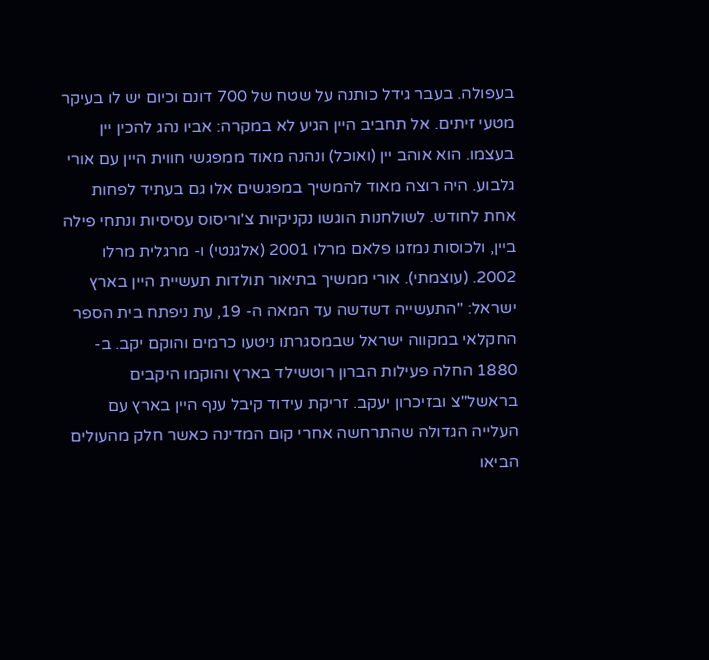בעפולה. בעבר גידל כותנה על שטח של 700 דונם וכיום יש לו בעיקר מטעי זיתים. אל תחביב היין הגיע לא במקרה: אביו נהג להכין יין בעצמו. הוא אוהב יין (ואוכל) ונהנה מאוד ממפגשי חווית היין עם אורי גלבוע. היה רוצה מאוד להמשיך במפגשים אלו גם בעתיד לפחות אחת לחודש. לשולחנות הוגשו נקניקיות צ'וריסוס עסיסיות ונתחי פילה ביין, ולכוסות נמזגו פלאם מרלו 2001 (אלגנטי) ו- מרגלית מרלו 2002. (עוצמתי). אורי ממשיך בתיאור תולדות תעשיית היין בארץ ישראל: "התעשייה דשדשה עד המאה ה- 19, עת ניפתח בית הספר החקלאי במקווה ישראל שבמסגרתו ניטעו כרמים והוקם יקב. ב- 1880 החלה פעילות הברון רוטשילד בארץ והוקמו היקבים בראשל"צ ובזיכרון יעקב. זריקת עידוד קיבל ענף היין בארץ עם העלייה הגדולה שהתרחשה אחרי קום המדינה כאשר חלק מהעולים הביאו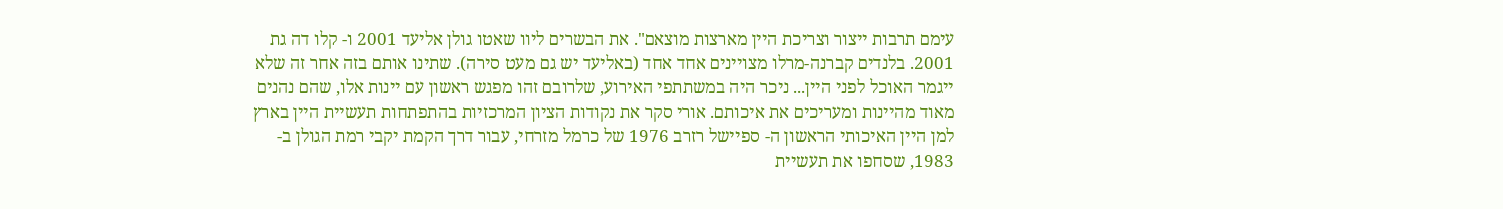עימם תרבות ייצור וצריכת היין מארצות מוצאם". את הבשרים ליוו שאטו גולן אליעד 2001 ו- קלו דה גת 2001. בלנדים קברנה-מרלו מצויינים אחד אחד (באליעד יש גם מעט סירה). שתינו אותם בזה אחר זה שלא ייגמר האוכל לפני היין... ניכר היה במשתתפי האירוע, שלרובם זהו מפגש ראשון עם יינות אלו, שהם נהנים מאוד מהיינות ומעריכים את איכותם. אורי סקר את נקודות הציון המרכזיות בהתפתחות תעשיית היין בארץ למן היין האיכותי הראשון ה- ספיישל רזרב 1976 של כרמל מזרחי, עבור דרך הקמת יקבי רמת הגולן ב- 1983, שסחפו את תעשיית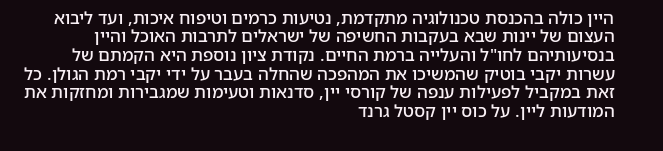היין כולה בהכנסת טכנולוגיה מתקדמת, נטיעות כרמים וטיפוח איכות, ועד ליבוא העצום של יינות שבא בעקבות החשיפה של ישראלים לתרבות האוכל והיין בנסיעותיהם לחו"ל והעלייה ברמת החיים. נקודת ציון נוספת היא הקמתם של עשרות יקבי בוטיק שהמשיכו את המהפכה שהחלה בעבר על ידי יקבי רמת הגולן. כל זאת במקביל לפעילות ענפה של קורסי יין, סדנאות וטעימות שמגבירות ומחזקות את המודעות ליין. על כוס יין קסטל גרנד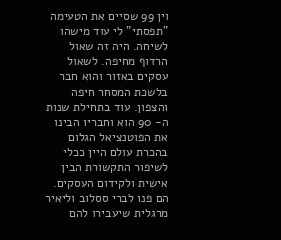וין 99 שסיים את הטעימה "תפסתי" לי עוד מישהו לשיחה. היה זה שאול הרדוף מחיפה. לשאול עסקים באזור והוא חבר בלשכת המסחר חיפה והצפון. עוד בתחילת שנות ה- 90 הוא וחבריו הבינו את הפוטנציאל הגלום בהכרת עולם היין ככלי לשיפור התקשורת הבין אישית ולקידום העסקים. הם פנו לברי ססלוב וליאיר מרגלית שיעבירו להם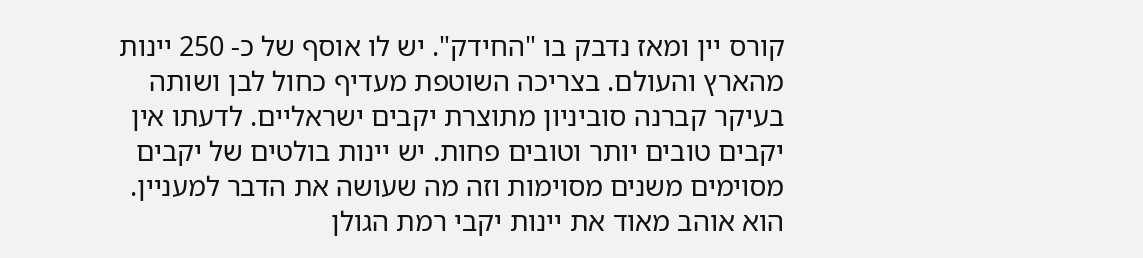קורס יין ומאז נדבק בו "החידק". יש לו אוסף של כ- 250 יינות מהארץ והעולם. בצריכה השוטפת מעדיף כחול לבן ושותה בעיקר קברנה סוביניון מתוצרת יקבים ישראליים. לדעתו אין יקבים טובים יותר וטובים פחות. יש יינות בולטים של יקבים מסוימים משנים מסוימות וזה מה שעושה את הדבר למעניין. הוא אוהב מאוד את יינות יקבי רמת הגולן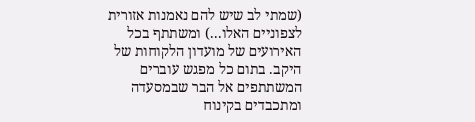(שמתי לב שיש להם נאמנות אזורית לצפוניים האלו...) ומשתתף בכל האירועים של מועדון הלקוחות של היקב. בתום כל מפגש עוברים המשתתפים אל הבר שבמסעדה ומתכבדים בקינוח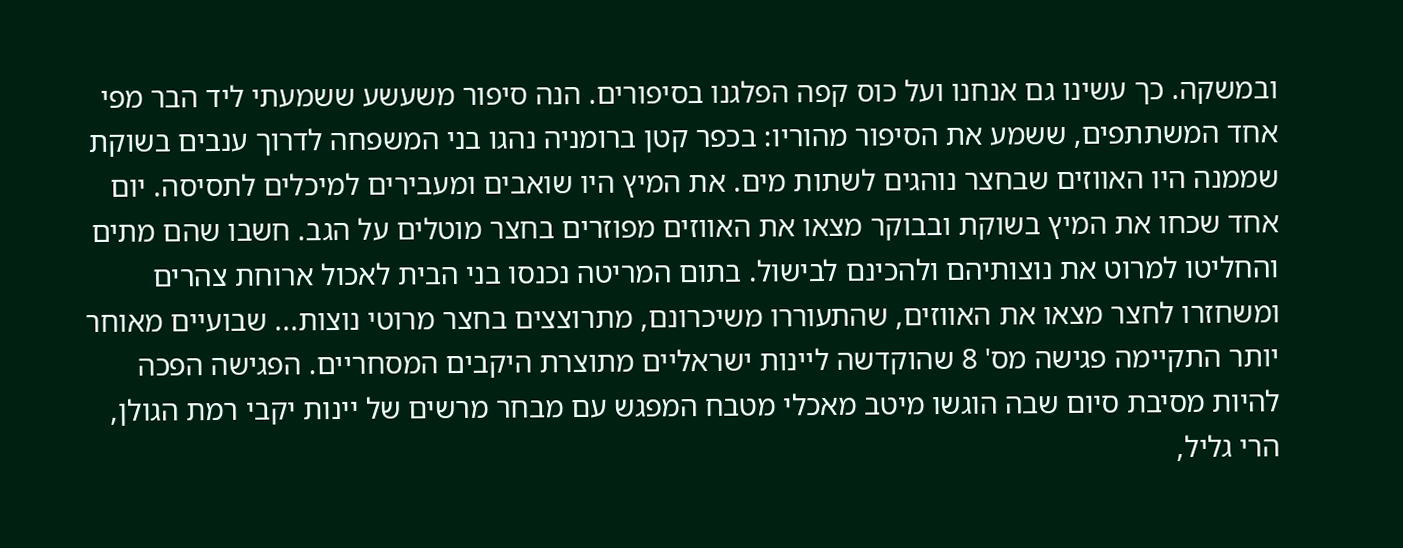ובמשקה. כך עשינו גם אנחנו ועל כוס קפה הפלגנו בסיפורים. הנה סיפור משעשע ששמעתי ליד הבר מפי אחד המשתתפים, ששמע את הסיפור מהוריו: בכפר קטן ברומניה נהגו בני המשפחה לדרוך ענבים בשוקת שממנה היו האווזים שבחצר נוהגים לשתות מים. את המיץ היו שואבים ומעבירים למיכלים לתסיסה. יום אחד שכחו את המיץ בשוקת ובבוקר מצאו את האווזים מפוזרים בחצר מוטלים על הגב. חשבו שהם מתים והחליטו למרוט את נוצותיהם ולהכינם לבישול. בתום המריטה נכנסו בני הבית לאכול ארוחת צהרים ומשחזרו לחצר מצאו את האווזים, שהתעוררו משיכרונם, מתרוצצים בחצר מרוטי נוצות... שבועיים מאוחר יותר התקיימה פגישה מס' 8 שהוקדשה ליינות ישראליים מתוצרת היקבים המסחריים. הפגישה הפכה להיות מסיבת סיום שבה הוגשו מיטב מאכלי מטבח המפגש עם מבחר מרשים של יינות יקבי רמת הגולן, הרי גליל,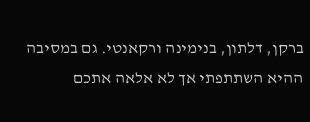ברקן, דלתון, בנימינה ורקאנטי. גם במסיבה ההיא השתתפתי אך לא אלאה אתכם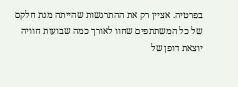בפרטיה. אציין רק את ההתרגשות שהייתה מנת חלקם של כל המשתתפים שחוו לאורך כמה שבועות חוויה יוצאת דופן של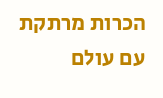הכרות מרתקת עם עולם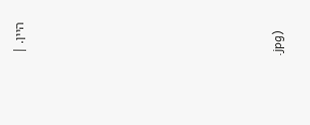היין. |









.jpg)